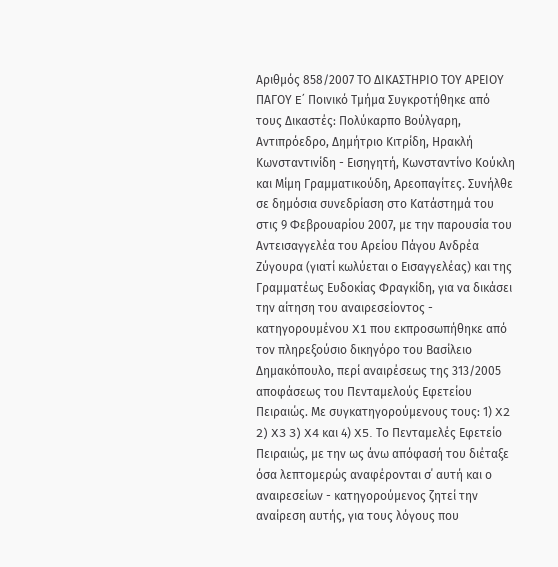Αριθμός 858/2007 ΤΟ ΔΙΚΑΣΤΗΡΙΟ ΤΟΥ ΑΡΕΙΟΥ ΠΑΓΟΥ E΄ Ποινικό Τμήμα Συγκροτήθηκε από τους Δικαστές: Πολύκαρπο Βούλγαρη, Αντιπρόεδρο, Δημήτριο Κιτρίδη, Ηρακλή Κωνσταντινίδη - Εισηγητή, Κωνσταντίνο Κούκλη και Μίμη Γραμματικούδη, Αρεοπαγίτες. Συνήλθε σε δημόσια συνεδρίαση στο Κατάστημά του στις 9 Φεβρουαρίου 2007, με την παρουσία του Αντεισαγγελέα του Αρείου Πάγου Ανδρέα Ζύγουρα (γιατί κωλύεται ο Εισαγγελέας) και της Γραμματέως Ευδοκίας Φραγκίδη, για να δικάσει την αίτηση του αναιρεσείοντος - κατηγορουμένου X1 που εκπροσωπήθηκε από τον πληρεξούσιο δικηγόρο του Βασίλειο Δημακόπουλο, περί αναιρέσεως της 313/2005 αποφάσεως του Πενταμελούς Εφετείου Πειραιώς. Με συγκατηγορούμενους τους: 1) X2 2) X3 3) X4 και 4) X5. Το Πενταμελές Εφετείο Πειραιώς, με την ως άνω απόφασή του διέταξε όσα λεπτομερώς αναφέρονται σ΄ αυτή και ο αναιρεσείων - κατηγορούμενος ζητεί την αναίρεση αυτής, για τους λόγους που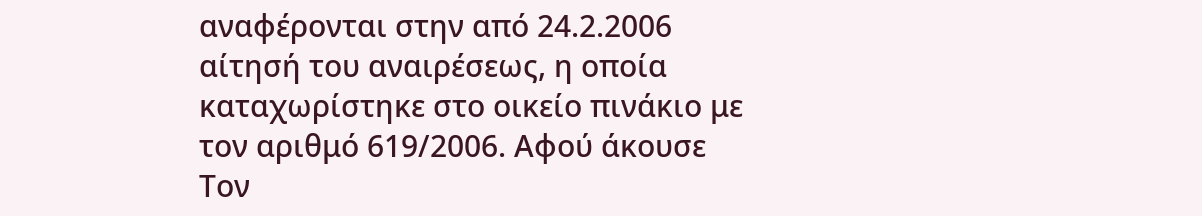αναφέρονται στην από 24.2.2006 αίτησή του αναιρέσεως, η οποία καταχωρίστηκε στο οικείο πινάκιο με τον αριθμό 619/2006. Αφού άκουσε Τον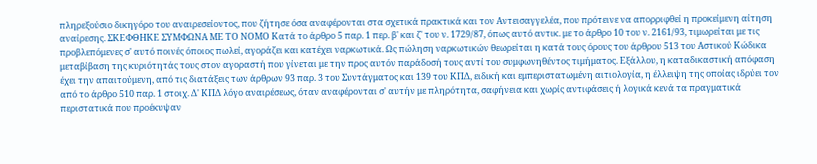πληρεξούσιο δικηγόρο του αναιρεσείοντος, που ζήτησε όσα αναφέρονται στα σχετικά πρακτικά και τον Αντεισαγγελέα, που πρότεινε να απορριφθεί η προκείμενη αίτηση αναίρεσης. ΣΚΕΦΘΗΚΕ ΣΥΜΦΩΝΑ ΜΕ ΤΟ ΝΟΜΟ Κατά το άρθρο 5 παρ. 1 περ. β' και ζ' του ν. 1729/87, όπως αυτό αντικ. με το άρθρο 10 του ν. 2161/93, τιμωρείται με τις προβλεπόμενες σ' αυτό ποινές όποιος πωλεί, αγοράζει και κατέχει ναρκωτικά. Ως πώληση ναρκωτικών θεωρείται η κατά τους όρους του άρθρου 513 του Αστικού Κώδικα μεταβίβαση της κυριότητάς τους στον αγοραστή που γίνεται με την προς αυτόν παράδοσή τους αντί του συμφωνηθέντος τιμήματος. Εξάλλου, η καταδικαστική απόφαση έχει την απαιτούμενη, από τις διατάξεις των άρθρων 93 παρ. 3 του Συντάγματος και 139 του ΚΠΔ, ειδική και εμπεριστατωμένη αιτιολογία, η έλλειψη της οποίας ιδρύει τον από το άρθρο 510 παρ. 1 στοιχ. Δ' ΚΠΔ λόγο αναιρέσεως, όταν αναφέρονται σ' αυτήν με πληρότητα, σαφήνεια και χωρίς αντιφάσεις ή λογικά κενά τα πραγματικά περιστατικά που προέκυψαν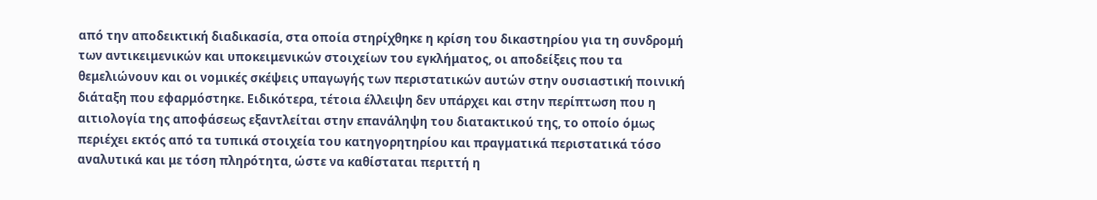από την αποδεικτική διαδικασία, στα οποία στηρίχθηκε η κρίση του δικαστηρίου για τη συνδρομή των αντικειμενικών και υποκειμενικών στοιχείων του εγκλήματος, οι αποδείξεις που τα θεμελιώνουν και οι νομικές σκέψεις υπαγωγής των περιστατικών αυτών στην ουσιαστική ποινική διάταξη που εφαρμόστηκε. Ειδικότερα, τέτοια έλλειψη δεν υπάρχει και στην περίπτωση που η αιτιολογία της αποφάσεως εξαντλείται στην επανάληψη του διατακτικού της, το οποίο όμως περιέχει εκτός από τα τυπικά στοιχεία του κατηγορητηρίου και πραγματικά περιστατικά τόσο αναλυτικά και με τόση πληρότητα, ώστε να καθίσταται περιττή η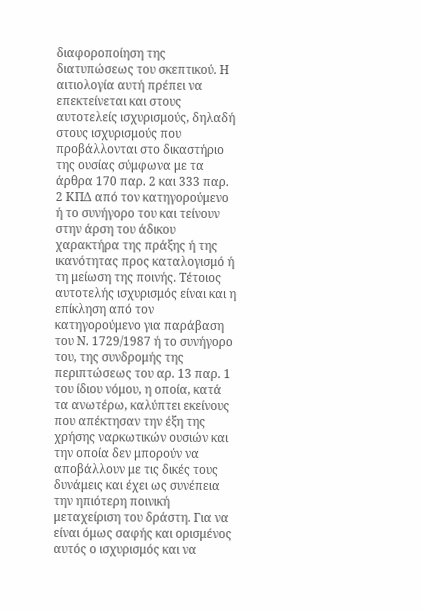διαφοροποίηση της διατυπώσεως του σκεπτικού. Η αιτιολογία αυτή πρέπει να επεκτείνεται και στους αυτοτελείς ισχυρισμούς, δηλαδή στους ισχυρισμούς που προβάλλονται στο δικαστήριο της ουσίας σύμφωνα με τα άρθρα 170 παρ. 2 και 333 παρ. 2 ΚΠΔ από τον κατηγορούμενο ή το συνήγορο του και τείνουν στην άρση του άδικου χαρακτήρα της πράξης ή της ικανότητας προς καταλογισμό ή τη μείωση της ποινής. Τέτοιος αυτοτελής ισχυρισμός είναι και η επίκληση από τον κατηγορούμενο για παράβαση του Ν. 1729/1987 ή το συνήγορο του, της συνδρομής της περιπτώσεως του αρ. 13 παρ. 1 του ίδιου νόμου, η οποία, κατά τα ανωτέρω, καλύπτει εκείνους που απέκτησαν την έξη της χρήσης ναρκωτικών ουσιών και την οποία δεν μπορούν να αποβάλλουν με τις δικές τους δυνάμεις και έχει ως συνέπεια την ηπιότερη ποινική μεταχείριση του δράστη. Για να είναι όμως σαφής και ορισμένος αυτός ο ισχυρισμός και να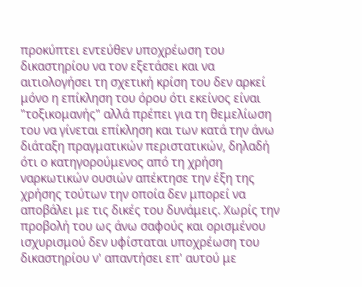προκύπτει εντεύθεν υποχρέωση του δικαστηρίου να τον εξετάσει και να αιτιολογήσει τη σχετική κρίση του δεν αρκεί μόνο η επίκληση του όρου ότι εκείνος είναι "τοξικομανής" αλλά πρέπει για τη θεμελίωση του να γίνεται επίκληση και των κατά την άνω διάταξη πραγματικών περιστατικών, δηλαδή ότι ο κατηγορούμενος από τη χρήση ναρκωτικών ουσιών απέκτησε την έξη της χρήσης τούτων την οποία δεν μπορεί να αποβάλει με τις δικές του δυνάμεις. Χωρίς την προβολή του ως άνω σαφούς και ορισμένου ισχυρισμού δεν υφίσταται υποχρέωση του δικαστηρίου ν' απαντήσει επ' αυτού με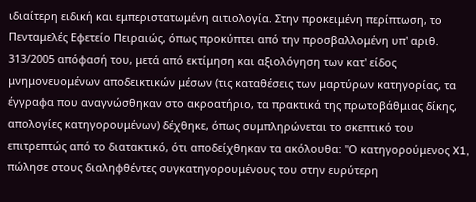ιδιαίτερη ειδική και εμπεριστατωμένη αιτιολογία. Στην προκειμένη περίπτωση, το Πενταμελές Εφετείο Πειραιώς, όπως προκύπτει από την προσβαλλομένη υπ' αριθ. 313/2005 απόφασή του, μετά από εκτίμηση και αξιολόγηση των κατ' είδος μνημονευομένων αποδεικτικών μέσων (τις καταθέσεις των μαρτύρων κατηγορίας, τα έγγραφα που αναγνώσθηκαν στο ακροατήριο, τα πρακτικά της πρωτοβάθμιας δίκης, απολογίες κατηγορουμένων) δέχθηκε, όπως συμπληρώνεται το σκεπτικό του επιτρεπτώς από το διατακτικό, ότι αποδείχθηκαν τα ακόλουθα: "Ο κατηγορούμενος X1, πώλησε στους διαληφθέντες συγκατηγορουμένους του στην ευρύτερη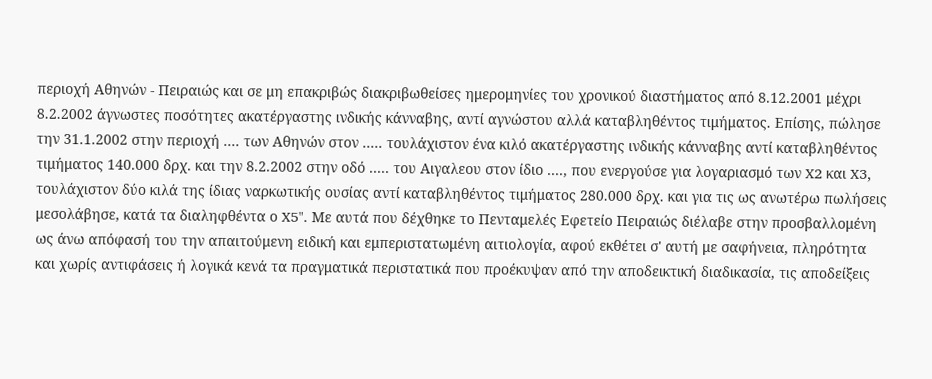περιοχή Αθηνών - Πειραιώς και σε μη επακριβώς διακριβωθείσες ημερομηνίες του χρονικού διαστήματος από 8.12.2001 μέχρι 8.2.2002 άγνωστες ποσότητες ακατέργαστης ινδικής κάνναβης, αντί αγνώστου αλλά καταβληθέντος τιμήματος. Επίσης, πώλησε την 31.1.2002 στην περιοχή .... των Αθηνών στον ..... τουλάχιστον ένα κιλό ακατέργαστης ινδικής κάνναβης αντί καταβληθέντος τιμήματος 140.000 δρχ. και την 8.2.2002 στην οδό ..... του Αιγαλεου στον ίδιο ...., που ενεργούσε για λογαριασμό των X2 και X3, τουλάχιστον δύο κιλά της ίδιας ναρκωτικής ουσίας αντί καταβληθέντος τιμήματος 280.000 δρχ. και για τις ως ανωτέρω πωλήσεις μεσολάβησε, κατά τα διαληφθέντα ο X5". Με αυτά που δέχθηκε το Πενταμελές Εφετείο Πειραιώς διέλαβε στην προσβαλλομένη ως άνω απόφασή του την απαιτούμενη ειδική και εμπεριστατωμένη αιτιολογία, αφού εκθέτει σ' αυτή με σαφήνεια, πληρότητα και χωρίς αντιφάσεις ή λογικά κενά τα πραγματικά περιστατικά που προέκυψαν από την αποδεικτική διαδικασία, τις αποδείξεις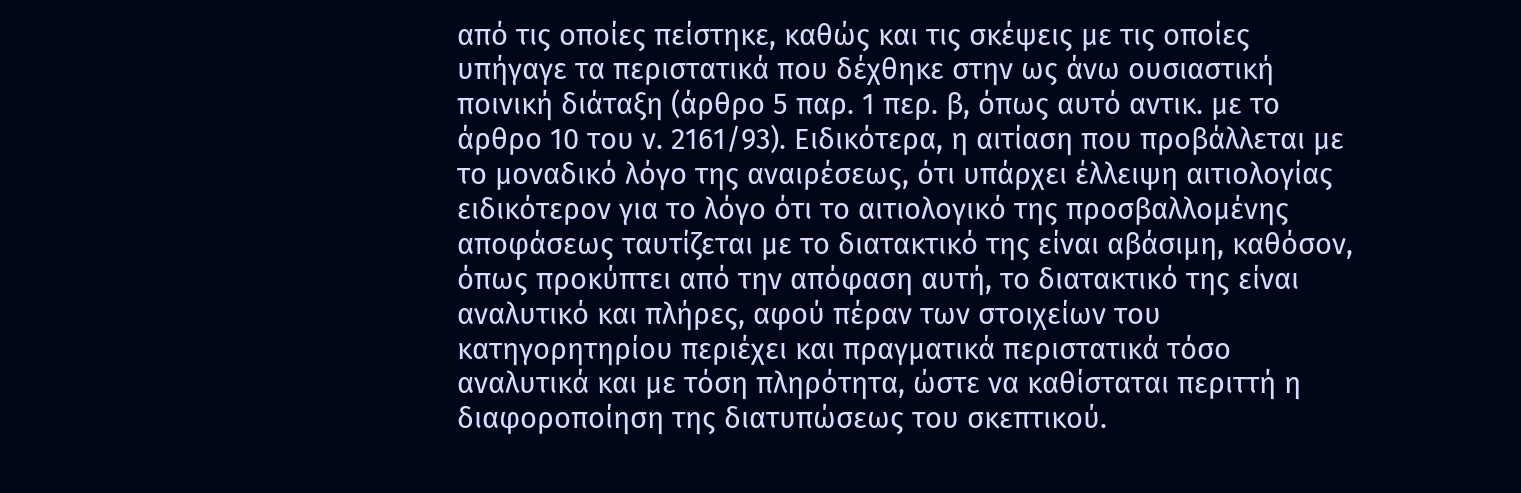από τις οποίες πείστηκε, καθώς και τις σκέψεις με τις οποίες υπήγαγε τα περιστατικά που δέχθηκε στην ως άνω ουσιαστική ποινική διάταξη (άρθρο 5 παρ. 1 περ. β, όπως αυτό αντικ. με το άρθρο 10 του ν. 2161/93). Ειδικότερα, η αιτίαση που προβάλλεται με το μοναδικό λόγο της αναιρέσεως, ότι υπάρχει έλλειψη αιτιολογίας ειδικότερον για το λόγο ότι το αιτιολογικό της προσβαλλομένης αποφάσεως ταυτίζεται με το διατακτικό της είναι αβάσιμη, καθόσον, όπως προκύπτει από την απόφαση αυτή, το διατακτικό της είναι αναλυτικό και πλήρες, αφού πέραν των στοιχείων του κατηγορητηρίου περιέχει και πραγματικά περιστατικά τόσο αναλυτικά και με τόση πληρότητα, ώστε να καθίσταται περιττή η διαφοροποίηση της διατυπώσεως του σκεπτικού.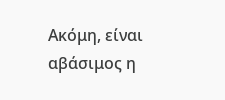Ακόμη, είναι αβάσιμος η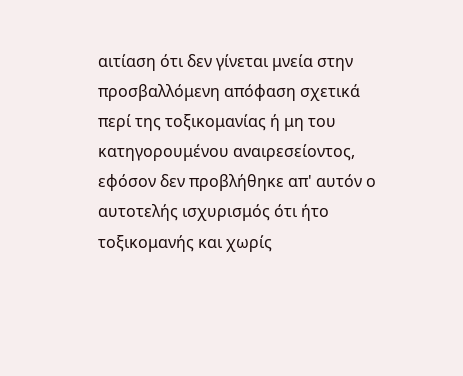αιτίαση ότι δεν γίνεται μνεία στην προσβαλλόμενη απόφαση σχετικά περί της τοξικομανίας ή μη του κατηγορουμένου αναιρεσείοντος, εφόσον δεν προβλήθηκε απ' αυτόν ο αυτοτελής ισχυρισμός ότι ήτο τοξικομανής και χωρίς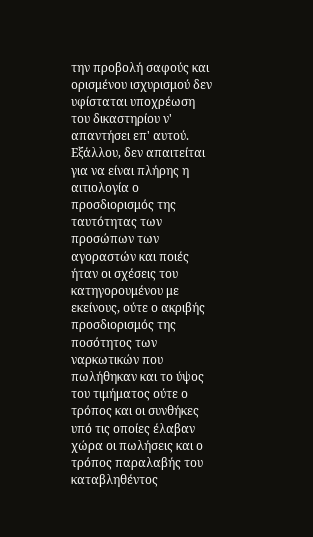την προβολή σαφούς και ορισμένου ισχυρισμού δεν υφίσταται υποχρέωση του δικαστηρίου ν' απαντήσει επ' αυτού. Εξάλλου, δεν απαιτείται για να είναι πλήρης η αιτιολογία ο προσδιορισμός της ταυτότητας των προσώπων των αγοραστών και ποιές ήταν οι σχέσεις του κατηγορουμένου με εκείνους, ούτε ο ακριβής προσδιορισμός της ποσότητος των ναρκωτικών που πωλήθηκαν και το ύψος του τιμήματος ούτε ο τρόπος και οι συνθήκες υπό τις οποίες έλαβαν χώρα οι πωλήσεις και ο τρόπος παραλαβής του καταβληθέντος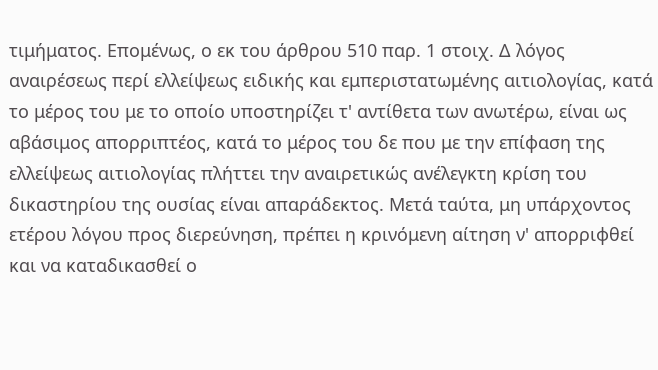τιμήματος. Επομένως, ο εκ του άρθρου 510 παρ. 1 στοιχ. Δ λόγος αναιρέσεως περί ελλείψεως ειδικής και εμπεριστατωμένης αιτιολογίας, κατά το μέρος του με το οποίο υποστηρίζει τ' αντίθετα των ανωτέρω, είναι ως αβάσιμος απορριπτέος, κατά το μέρος του δε που με την επίφαση της ελλείψεως αιτιολογίας πλήττει την αναιρετικώς ανέλεγκτη κρίση του δικαστηρίου της ουσίας είναι απαράδεκτος. Μετά ταύτα, μη υπάρχοντος ετέρου λόγου προς διερεύνηση, πρέπει η κρινόμενη αίτηση ν' απορριφθεί και να καταδικασθεί ο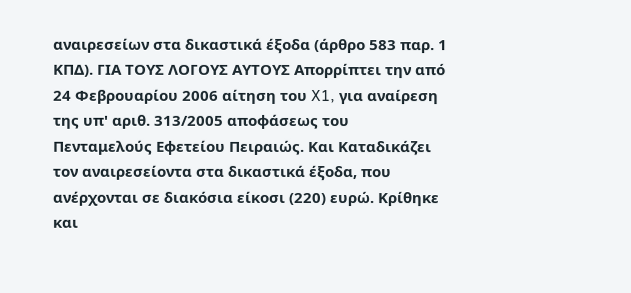αναιρεσείων στα δικαστικά έξοδα (άρθρο 583 παρ. 1 ΚΠΔ). ΓΙΑ ΤΟΥΣ ΛΟΓΟΥΣ ΑΥΤΟΥΣ Απορρίπτει την από 24 Φεβρουαρίου 2006 αίτηση του X1, για αναίρεση της υπ' αριθ. 313/2005 αποφάσεως του Πενταμελούς Εφετείου Πειραιώς. Και Καταδικάζει τον αναιρεσείοντα στα δικαστικά έξοδα, που ανέρχονται σε διακόσια είκοσι (220) ευρώ. Κρίθηκε και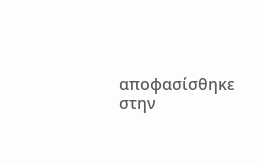αποφασίσθηκε στην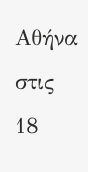Αθήνα στις 18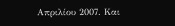Απριλίου 2007. Και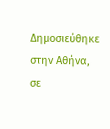Δημοσιεύθηκε στην Αθήνα, σε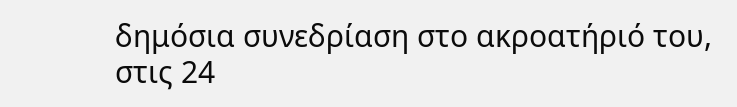δημόσια συνεδρίαση στο ακροατήριό του, στις 24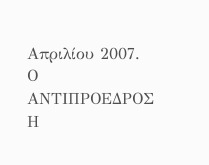Απριλίου 2007. Ο ΑΝΤΙΠΡΟΕΔΡΟΣ Η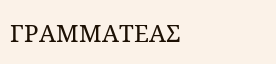ΓΡΑΜΜΑΤΕΑΣ